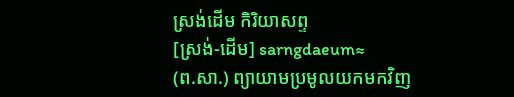ស្រង់ដើម កិរិយាសព្ទ
[ស្រង់-ដើម] sarngdaeum≈
(ព.សា.) ព្យាយាមប្រមូលយកមកវិញ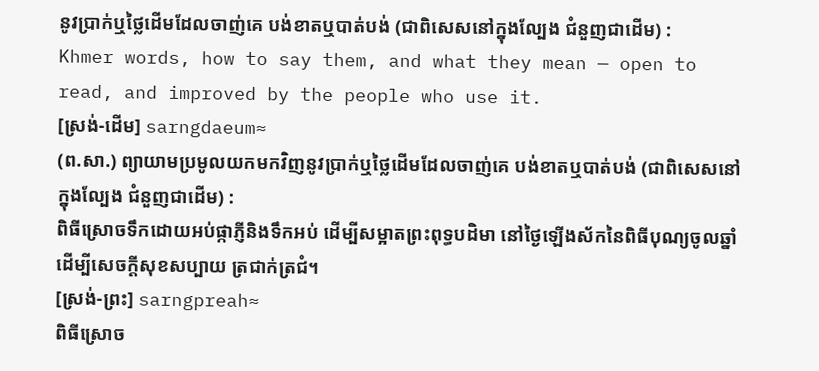នូវប្រាក់ឬថ្លៃដើមដែលចាញ់គេ បង់ខាតឬបាត់បង់ (ជាពិសេសនៅក្នុងល្បែង ជំនួញជាដើម) :
Khmer words, how to say them, and what they mean — open to read, and improved by the people who use it.
[ស្រង់-ដើម] sarngdaeum≈
(ព.សា.) ព្យាយាមប្រមូលយកមកវិញនូវប្រាក់ឬថ្លៃដើមដែលចាញ់គេ បង់ខាតឬបាត់បង់ (ជាពិសេសនៅក្នុងល្បែង ជំនួញជាដើម) :
ពិធីស្រោចទឹកដោយអប់ផ្កាភ្ញីនិងទឹកអប់ ដើម្បីសម្អាតព្រះពុទ្ធបដិមា នៅថ្ងៃឡើងស័កនៃពិធីបុណ្យចូលឆ្នាំ ដើម្បីសេចក្ដីសុខសប្បាយ ត្រជាក់ត្រជំ។
[ស្រង់-ព្រះ] sarngpreah≈
ពិធីស្រោច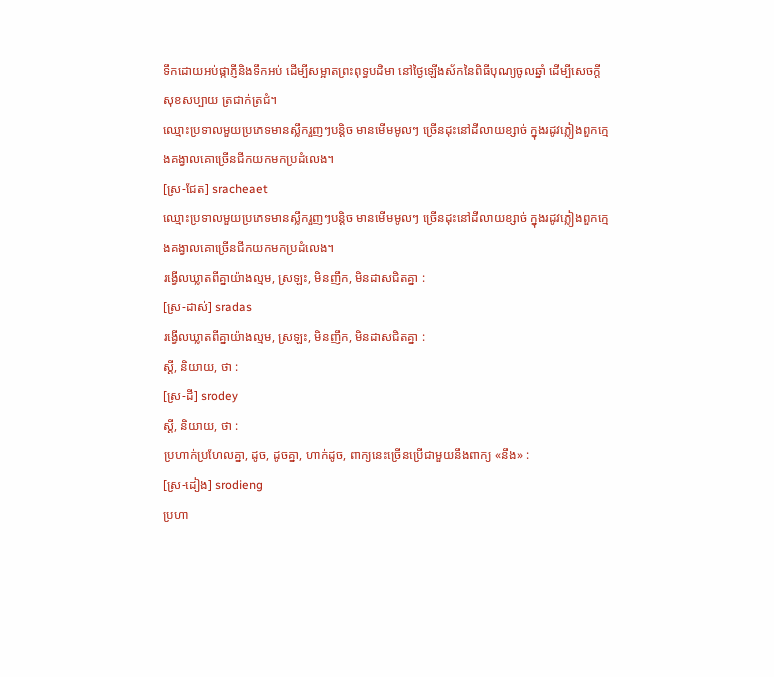ទឹកដោយអប់ផ្កាភ្ញីនិងទឹកអប់ ដើម្បីសម្អាតព្រះពុទ្ធបដិមា នៅថ្ងៃឡើងស័កនៃពិធីបុណ្យចូលឆ្នាំ ដើម្បីសេចក្ដីសុខសប្បាយ ត្រជាក់ត្រជំ។
ឈ្មោះប្រទាលមួយប្រភេទមានស្លឹករួញៗបន្តិច មានមើមមូលៗ ច្រើនដុះនៅដីលាយខ្សាច់ ក្នុងរដូវភ្លៀងពួកក្មេងគង្វាលគោច្រើនជីកយកមកប្រដំលេង។
[ស្រ-ជែត] sracheaet
ឈ្មោះប្រទាលមួយប្រភេទមានស្លឹករួញៗបន្តិច មានមើមមូលៗ ច្រើនដុះនៅដីលាយខ្សាច់ ក្នុងរដូវភ្លៀងពួកក្មេងគង្វាលគោច្រើនជីកយកមកប្រដំលេង។
រង្វើលឃ្លាតពីគ្នាយ៉ាងល្មម, ស្រឡះ, មិនញឹក, មិនដាសជិតគ្នា :
[ស្រ-ដាស់] sradas
រង្វើលឃ្លាតពីគ្នាយ៉ាងល្មម, ស្រឡះ, មិនញឹក, មិនដាសជិតគ្នា :
ស្ដី, និយាយ, ថា :
[ស្រ-ដី] srodey
ស្ដី, និយាយ, ថា :
ប្រហាក់ប្រហែលគ្នា, ដូច, ដូចគ្នា, ហាក់ដូច, ពាក្យនេះច្រើនប្រើជាមួយនឹងពាក្យ «នឹង» :
[ស្រ-ដៀង] srodieng
ប្រហា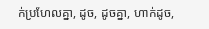ក់ប្រហែលគ្នា, ដូច, ដូចគ្នា, ហាក់ដូច,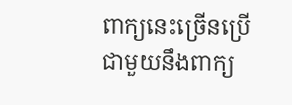ពាក្យនេះច្រើនប្រើជាមួយនឹងពាក្យ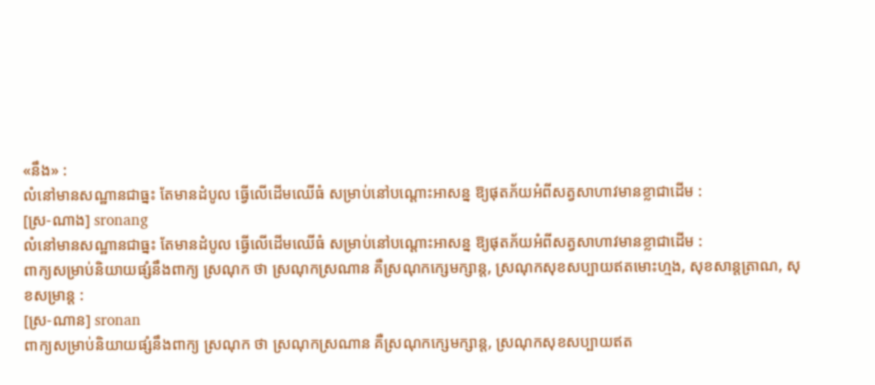«នឹង» :
លំនៅមានសណ្ឋានជាធ្នះ តែមានដំបូល ធ្វើលើដើមឈើធំ សម្រាប់នៅបណ្ដោះអាសន្ន ឱ្យផុតភ័យអំពីសត្វសាហាវមានខ្លាជាដើម :
[ស្រ-ណាង] sronang
លំនៅមានសណ្ឋានជាធ្នះ តែមានដំបូល ធ្វើលើដើមឈើធំ សម្រាប់នៅបណ្ដោះអាសន្ន ឱ្យផុតភ័យអំពីសត្វសាហាវមានខ្លាជាដើម :
ពាក្យសម្រាប់និយាយផ្សំនឹងពាក្យ ស្រណុក ថា ស្រណុកស្រណាន គឺស្រណុកក្សេមក្សាន្ត, ស្រណុកសុខសប្បាយឥតមោះហ្មង, សុខសាន្តត្រាណ, សុខសម្រាន្ត :
[ស្រ-ណាន] sronan
ពាក្យសម្រាប់និយាយផ្សំនឹងពាក្យ ស្រណុក ថា ស្រណុកស្រណាន គឺស្រណុកក្សេមក្សាន្ត, ស្រណុកសុខសប្បាយឥត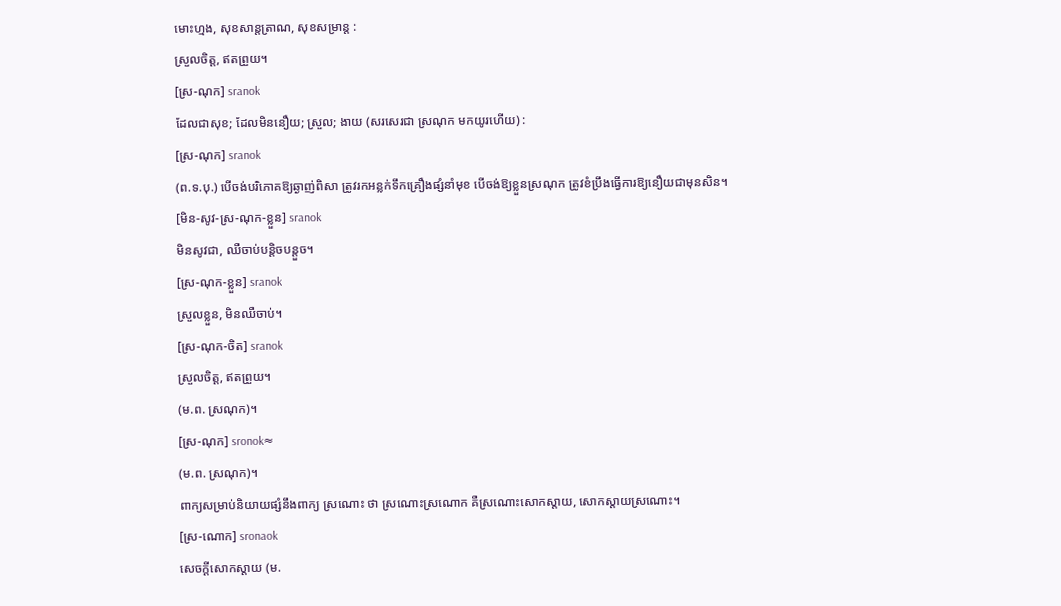មោះហ្មង, សុខសាន្តត្រាណ, សុខសម្រាន្ត :
ស្រួលចិត្ត, ឥតព្រួយ។
[ស្រ-ណុក] sranok
ដែលជាសុខ; ដែលមិននឿយ; ស្រួល; ងាយ (សរសេរជា ស្រណុក មកយូរហើយ) :
[ស្រ-ណុក] sranok
(ព.ទ.បុ.) បើចង់បរិភោគឱ្យឆ្ងាញ់ពិសា ត្រូវរកអន្លក់ទឹកគ្រឿងផ្សំនាំមុខ បើចង់ឱ្យខ្លួនស្រណុក ត្រូវខំប្រឹងធ្វើការឱ្យនឿយជាមុនសិន។
[មិន-សូវ-ស្រ-ណុក-ខ្លួន] sranok
មិនសូវជា, ឈឺចាប់បន្តិចបន្តួច។
[ស្រ-ណុក-ខ្លួន] sranok
ស្រួលខ្លួន, មិនឈឺចាប់។
[ស្រ-ណុក-ចិត] sranok
ស្រួលចិត្ត, ឥតព្រួយ។
(ម.ព. ស្រណុក)។
[ស្រ-ណុក] sronok≈
(ម.ព. ស្រណុក)។
ពាក្យសម្រាប់និយាយផ្សំនឹងពាក្យ ស្រណោះ ថា ស្រណោះស្រណោក គឺស្រណោះសោកស្ដាយ, សោកស្ដាយស្រណោះ។
[ស្រ-ណោក] sronaok
សេចក្ដីសោកស្ដាយ (ម.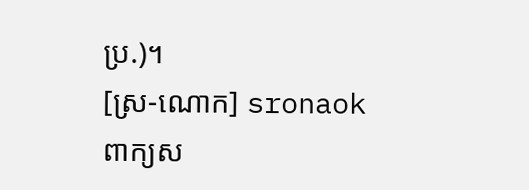ប្រ.)។
[ស្រ-ណោក] sronaok
ពាក្យស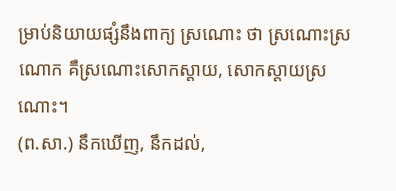ម្រាប់និយាយផ្សំនឹងពាក្យ ស្រណោះ ថា ស្រណោះស្រណោក គឺស្រណោះសោកស្ដាយ, សោកស្ដាយស្រណោះ។
(ព.សា.) នឹកឃើញ, នឹកដល់,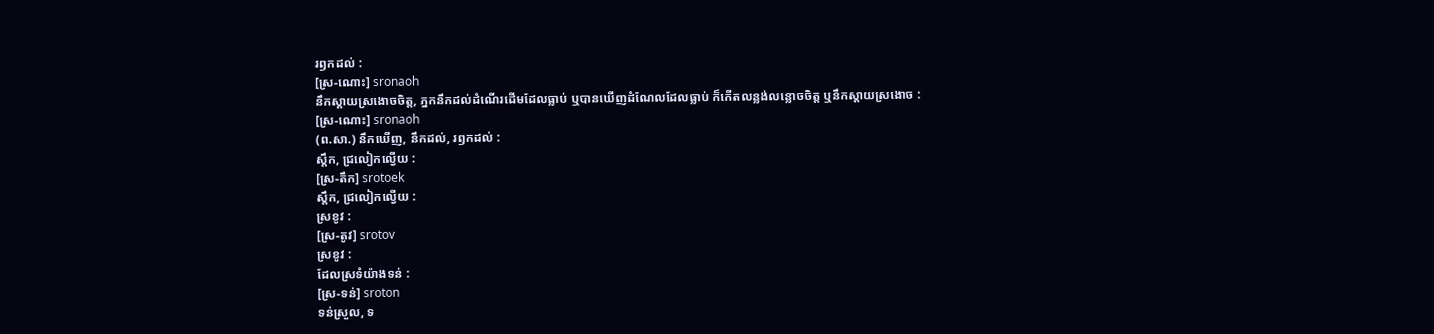រឭកដល់ :
[ស្រ-ណោះ] sronaoh
នឹកស្ដាយស្រងោចចិត្ត, ភ្នកនឹកដល់ដំណើរដើមដែលធ្លាប់ ឬបានឃើញដំណែលដែលធ្លាប់ ក៏កើតលន្លង់លន្លោចចិត្ត ឬនឹកស្ដាយស្រងោច :
[ស្រ-ណោះ] sronaoh
(ព.សា.) នឹកឃើញ, នឹកដល់, រឭកដល់ :
ស្ដឹក, ជ្រលៀកល្វើយ :
[ស្រ-តឹក] srotoek
ស្ដឹក, ជ្រលៀកល្វើយ :
ស្រខូវ :
[ស្រ-តូវ] srotov
ស្រខូវ :
ដែលស្រទំយ៉ាងទន់ :
[ស្រ-ទន់] sroton
ទន់ស្រួល, ទ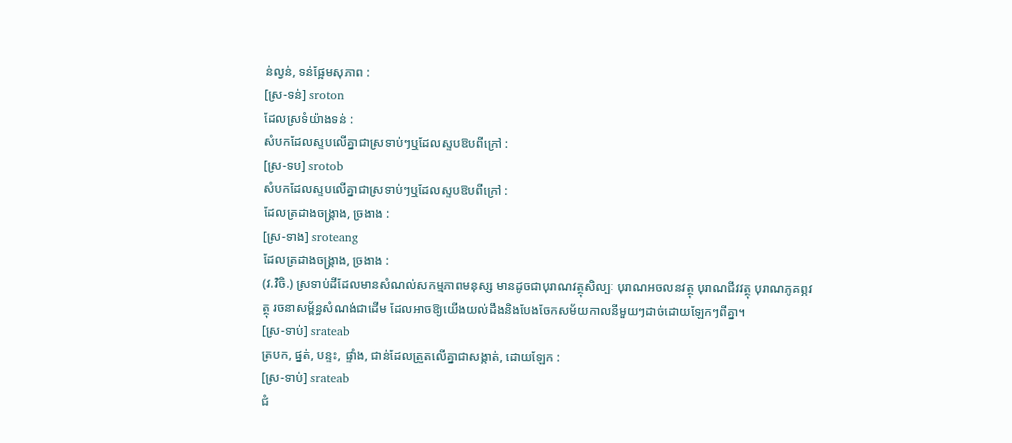ន់ល្វន់, ទន់ផ្អែមសុភាព :
[ស្រ-ទន់] sroton
ដែលស្រទំយ៉ាងទន់ :
សំបកដែលស្ទបលើគ្នាជាស្រទាប់ៗឬដែលស្ទបឱបពីក្រៅ :
[ស្រ-ទប] srotob
សំបកដែលស្ទបលើគ្នាជាស្រទាប់ៗឬដែលស្ទបឱបពីក្រៅ :
ដែលត្រដាងចង្គ្រាង, ច្រងាង :
[ស្រ-ទាង] sroteang
ដែលត្រដាងចង្គ្រាង, ច្រងាង :
(វ.វិចិ.) ស្រទាប់ដីដែលមានសំណល់សកម្មភាពមនុស្ស មានដូចជាបុរាណវត្ថុសិល្បៈ បុរាណអចលនវត្ថុ បុរាណជីវវត្ថុ បុរាណភូគព្ភវត្ថុ រចនាសម្ព័ន្ធសំណង់ជាដើម ដែលអាចឱ្យយើងយល់ដឹងនិងបែងចែកសម័យកាលនីមួយៗដាច់ដោយឡែកៗពីគ្នា។
[ស្រ-ទាប់] srateab
ត្របក, ផ្នត់, បន្ទះ, ផ្ទាំង, ជាន់ដែលត្រួតលើគ្នាជាសង្កាត់, ដោយឡែក :
[ស្រ-ទាប់] srateab
ជំ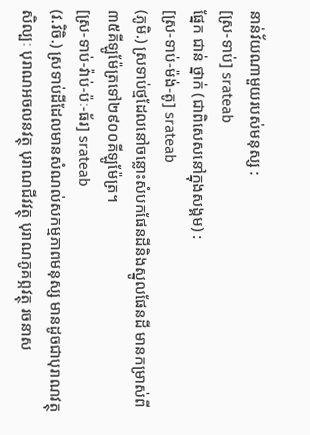នាន់វ័យណាមួយរបស់មនុស្ស :
[ស្រ-ទាប់] srateab
ផ្នែក ជាន់ ថ្នាក់ (ជាពិសេសនៅក្នុងសង្គម) :
[ស្រ-ទាប់-ម៉ង់-តូ] srateab
(ភូមិ.) ស្រទាប់ថ្មដែលនៅចន្លោះសំបកផែនដីនិងស្នូលផែនដី មានកម្រាស់ពី៣៥គីឡូម៉ែត្រទៅ២៩០០គីឡូម៉ែត្រ។
[ស្រ-ទាប់-វ៉ាប់-ប៉ៈ-ធ័រ] srateab
(វ.វិចិ.) ស្រទាប់ដីដែលមានសំណល់សកម្មភាពមនុស្ស មានដូចជាបុរាណវត្ថុសិល្បៈ បុរាណអចលនវត្ថុ បុរាណជីវវត្ថុ បុរាណភូគព្ភវត្ថុ រចនាស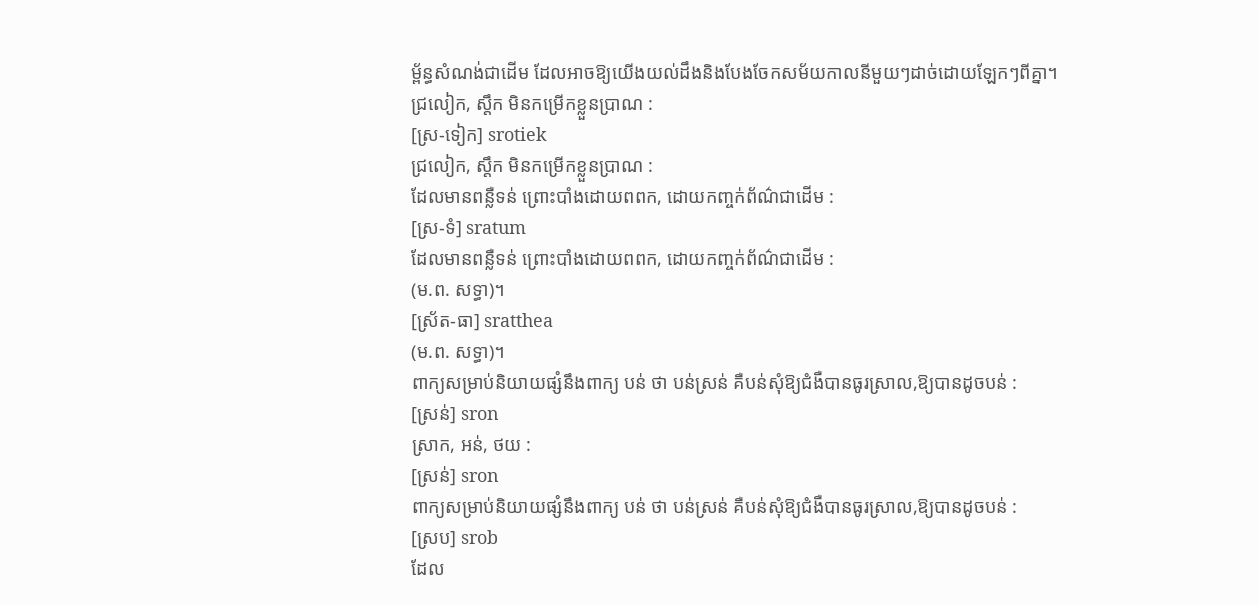ម្ព័ន្ធសំណង់ជាដើម ដែលអាចឱ្យយើងយល់ដឹងនិងបែងចែកសម័យកាលនីមួយៗដាច់ដោយឡែកៗពីគ្នា។
ជ្រលៀក, ស្តឹក មិនកម្រើកខ្លួនប្រាណ :
[ស្រ-ទៀក] srotiek
ជ្រលៀក, ស្តឹក មិនកម្រើកខ្លួនប្រាណ :
ដែលមានពន្លឺទន់ ព្រោះបាំងដោយពពក, ដោយកញ្ចក់ព័ណ៌ជាដើម :
[ស្រ-ទំ] sratum
ដែលមានពន្លឺទន់ ព្រោះបាំងដោយពពក, ដោយកញ្ចក់ព័ណ៌ជាដើម :
(ម.ព. សទ្ធា)។
[ស្រ័ត-ធា] sratthea
(ម.ព. សទ្ធា)។
ពាក្យសម្រាប់និយាយផ្សំនឹងពាក្យ បន់ ថា បន់ស្រន់ គឺបន់សុំឱ្យជំងឺបានធូរស្រាល,ឱ្យបានដូចបន់ :
[ស្រន់] sron
ស្រាក, អន់, ថយ :
[ស្រន់] sron
ពាក្យសម្រាប់និយាយផ្សំនឹងពាក្យ បន់ ថា បន់ស្រន់ គឺបន់សុំឱ្យជំងឺបានធូរស្រាល,ឱ្យបានដូចបន់ :
[ស្រប] srob
ដែល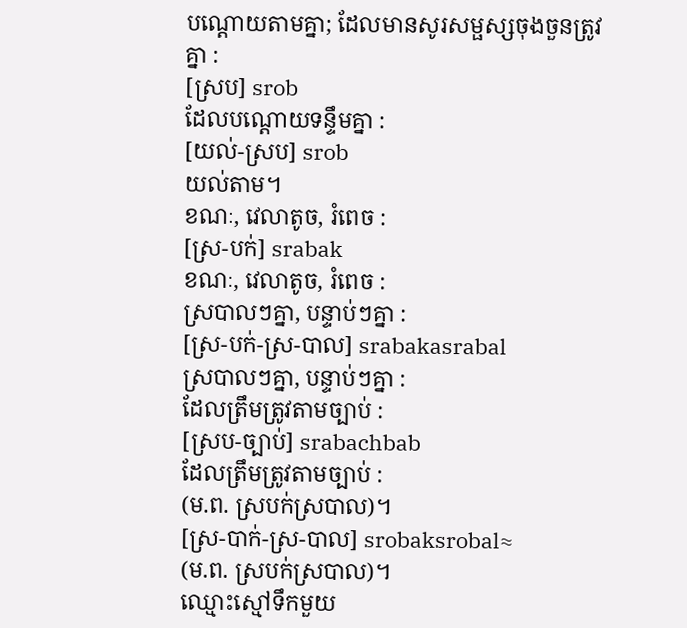បណ្ដោយតាមគ្នា; ដែលមានសូរសម្ផស្សចុងចួនត្រូវគ្នា :
[ស្រប] srob
ដែលបណ្ដោយទន្ទឹមគ្នា :
[យល់-ស្រប] srob
យល់តាម។
ខណៈ, វេលាតូច, រំពេច :
[ស្រ-បក់] srabak
ខណៈ, វេលាតូច, រំពេច :
ស្របាលៗគ្នា, បន្ទាប់ៗគ្នា :
[ស្រ-បក់-ស្រ-បាល] srabakasrabal
ស្របាលៗគ្នា, បន្ទាប់ៗគ្នា :
ដែលត្រឹមត្រូវតាមច្បាប់ :
[ស្រប-ច្បាប់] srabachbab
ដែលត្រឹមត្រូវតាមច្បាប់ :
(ម.ព. ស្របក់ស្របាល)។
[ស្រ-បាក់-ស្រ-បាល] srobaksrobal≈
(ម.ព. ស្របក់ស្របាល)។
ឈ្មោះស្មៅទឹកមួយ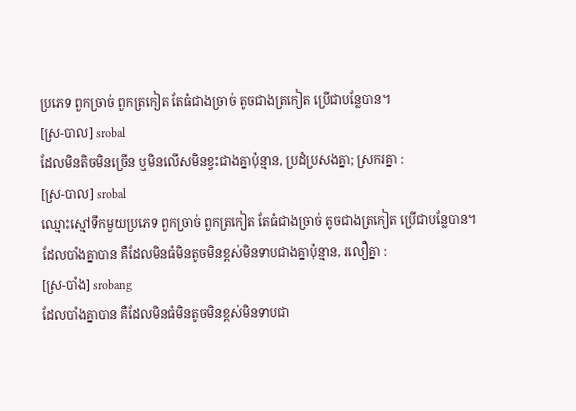ប្រភេទ ពួកច្រាច់ ពួកត្រកៀត តែធំជាងច្រាច់ តូចជាងត្រកៀត ប្រើជាបន្លែបាន។
[ស្រ-បាល] srobal
ដែលមិនតិចមិនច្រើន ឬមិនលើសមិនខ្វះជាងគ្នាប៉ុន្មាន, ប្រដំប្រសងគ្នា; ស្រករគ្នា :
[ស្រ-បាល] srobal
ឈ្មោះស្មៅទឹកមួយប្រភេទ ពួកច្រាច់ ពួកត្រកៀត តែធំជាងច្រាច់ តូចជាងត្រកៀត ប្រើជាបន្លែបាន។
ដែលបាំងគ្នាបាន គឺដែលមិនធំមិនតូចមិនខ្ពស់មិនទាបជាងគ្នាប៉ុន្មាន, រលឿគ្នា :
[ស្រ-បាំង] srobang
ដែលបាំងគ្នាបាន គឺដែលមិនធំមិនតូចមិនខ្ពស់មិនទាបជា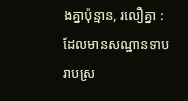ងគ្នាប៉ុន្មាន, រលឿគ្នា :
ដែលមានសណ្ឋានទាបរាបស្រ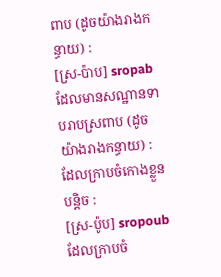ពាប (ដូចយ៉ាងរាងកន្ធាយ) :
[ស្រ-ប៉ាប] sropab
ដែលមានសណ្ឋានទាបរាបស្រពាប (ដូចយ៉ាងរាងកន្ធាយ) :
ដែលក្រាបចំកោងខ្លួនបន្តិច :
[ស្រ-ប៉ូប] sropoub
ដែលក្រាបចំ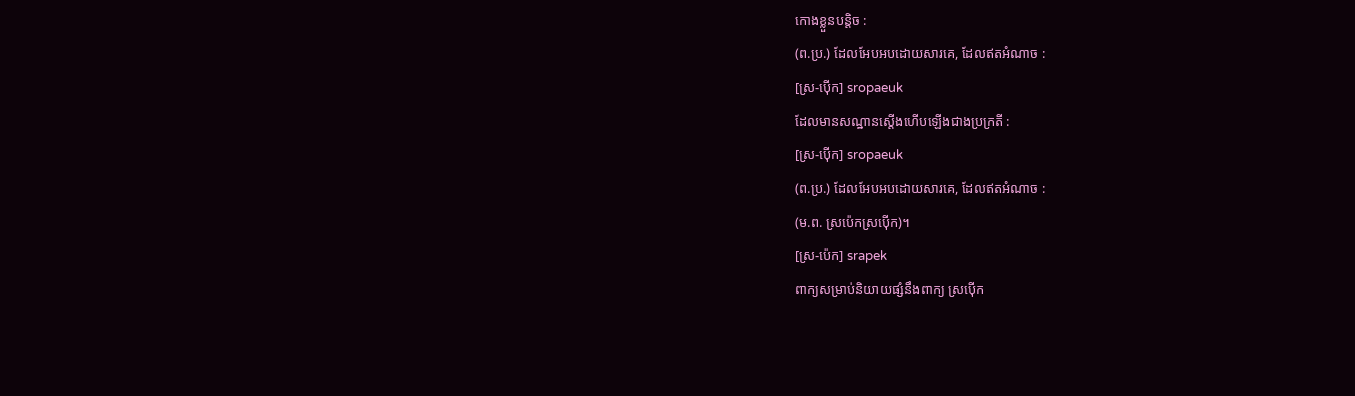កោងខ្លួនបន្តិច :
(ព.ប្រ.) ដែលអែបអបដោយសារគេ, ដែលឥតអំណាច :
[ស្រ-ប៉ើក] sropaeuk
ដែលមានសណ្ឋានស្ដើងហើបឡើងជាងប្រក្រតី :
[ស្រ-ប៉ើក] sropaeuk
(ព.ប្រ.) ដែលអែបអបដោយសារគេ, ដែលឥតអំណាច :
(ម.ព. ស្រប៉េកស្រប៉ើក)។
[ស្រ-ប៉េក] srapek
ពាក្យសម្រាប់និយាយផ្សំនឹងពាក្យ ស្រប៉ើក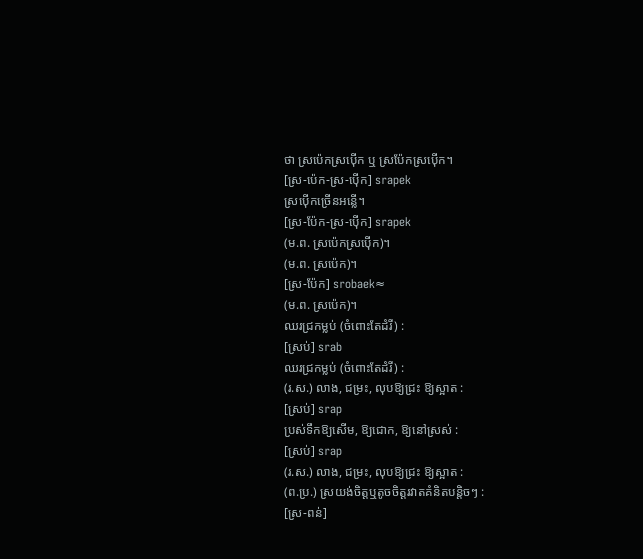ថា ស្រប៉េកស្រប៉ើក ឬ ស្រប៉ែកស្រប៉ើក។
[ស្រ-ប៉េក-ស្រ-ប៉ើក] srapek
ស្រប៉ើកច្រើនអន្លើ។
[ស្រ-ប៉ែក-ស្រ-ប៉ើក] srapek
(ម.ព. ស្រប៉េកស្រប៉ើក)។
(ម.ព. ស្រប៉េក)។
[ស្រ-ប៉ែក] srobaek≈
(ម.ព. ស្រប៉េក)។
ឈរជ្រកម្លប់ (ចំពោះតែដំរី) :
[ស្រប់] srab
ឈរជ្រកម្លប់ (ចំពោះតែដំរី) :
(រ.ស.) លាង, ជម្រះ, លុបឱ្យជ្រះ ឱ្យស្អាត :
[ស្រប់] srap
ប្រស់ទឹកឱ្យសើម, ឱ្យជោក, ឱ្យនៅស្រស់ :
[ស្រប់] srap
(រ.ស.) លាង, ជម្រះ, លុបឱ្យជ្រះ ឱ្យស្អាត :
(ព.ប្រ.) ស្រយង់ចិត្តឬតូចចិត្តរវាតគំនិតបន្តិចៗ :
[ស្រ-ពន់]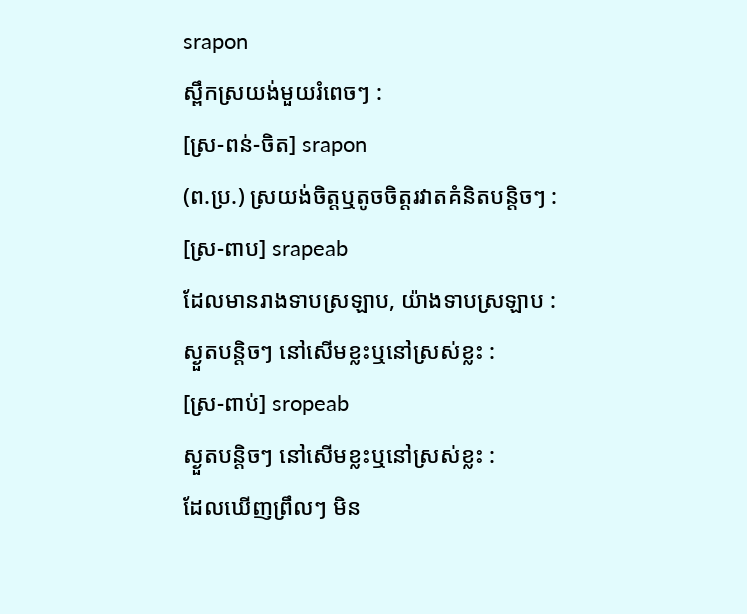srapon
ស្ពឹកស្រយង់មួយរំពេចៗ :
[ស្រ-ពន់-ចិត] srapon
(ព.ប្រ.) ស្រយង់ចិត្តឬតូចចិត្តរវាតគំនិតបន្តិចៗ :
[ស្រ-ពាប] srapeab
ដែលមានរាងទាបស្រឡាប, យ៉ាងទាបស្រឡាប :
ស្ងួតបន្តិចៗ នៅសើមខ្លះឬនៅស្រស់ខ្លះ :
[ស្រ-ពាប់] sropeab
ស្ងួតបន្តិចៗ នៅសើមខ្លះឬនៅស្រស់ខ្លះ :
ដែលឃើញព្រឹលៗ មិន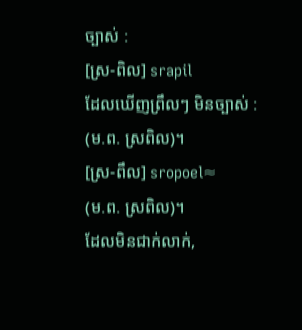ច្បាស់ :
[ស្រ-ពិល] srapil
ដែលឃើញព្រឹលៗ មិនច្បាស់ :
(ម.ព. ស្រពិល)។
[ស្រ-ពឹល] sropoel≈
(ម.ព. ស្រពិល)។
ដែលមិនជាក់លាក់,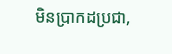មិនប្រាកដប្រជា,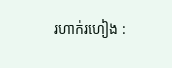រហាក់រហៀង :